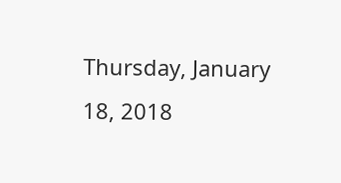Thursday, January 18, 2018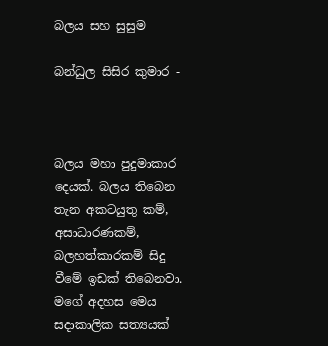බලය සහ සුසුම

බන්ධුල සිසිර කුමාර -



බලය මහා පුදුමාකාර දෙයක්. බලය තිබෙන තැන අකටයුතු කම්, අසාධාරණකම්, බලහත්කාරකම් සිදු වීමේ ඉඩක් තිබෙනවා. මගේ අදහස මෙය සදාකාලික සත්‍යයක්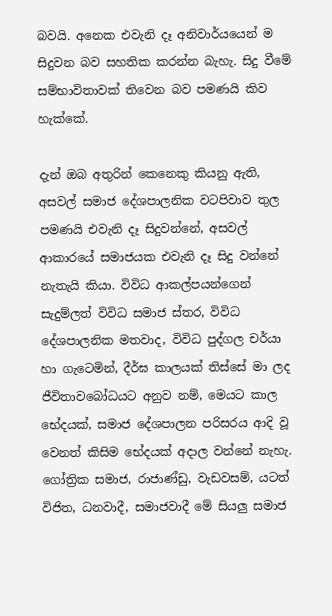බවයි. අනෙක එවැනි දෑ අනිවාර්යයෙන් ම සිදුවන බව සහතික කරන්න බැහැ. සිදු වීමේ සම්භාවිතාවක් තිවෙන බව පමණයි කිව හැක්කේ.

දැන් ඔබ අතුරින් කෙනෙකු කියනු ඇති, අසවල් සමාජ දේශපාලනික වටපිවාව තුල පමණයි එවැනි දෑ සිදුවන්නේ, අසවල් ආකාරයේ සමාජයක එවැනි දෑ සිදු වන්නේ නැතැයි කියා. විවිධ ආකල්පයන්ගෙන් සැදුම්ලත් විවිධ සමාජ ස්තර, විවිධ දේශපාලනික මතවාද, විවිධ පුද්ගල චර්යා හා ගැටෙමින්, දීර්ඝ කාලයක් තිස්සේ මා ලද ජීවිතාවබෝධයට අනුව නම්, මෙයට කාල භේදයක්, සමාජ දේශපාලන පරිසරය ආදි වූ වෙනත් කිසිම භේදයක් අදාල වන්නේ නැහැ. ගෝත්‍රික සමාජ, රාජාණ්ඩු, වැඩවසම්, යටත් විජිත, ධනවාදී, සමාජවාදී මේ සියලු සමාජ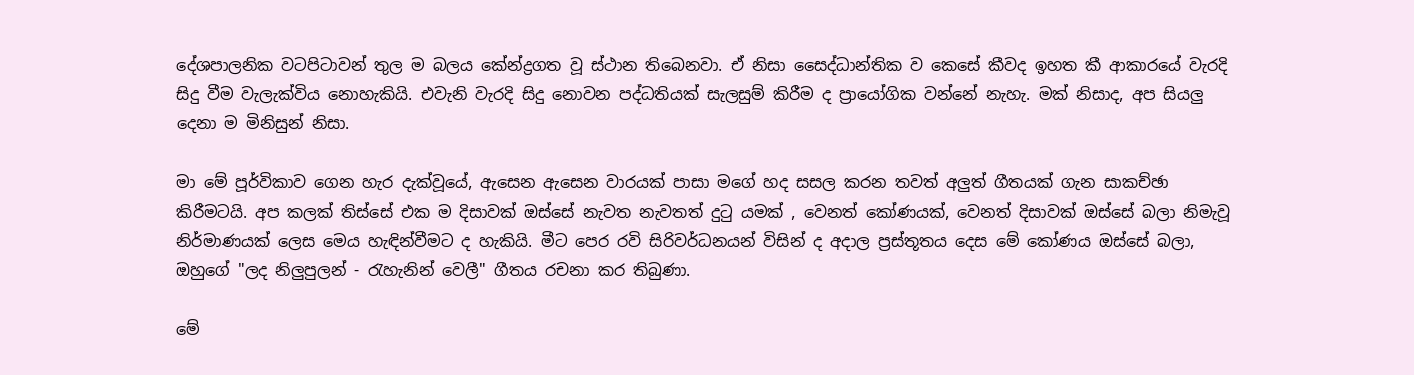දේශපාලනික වටපිටාවන් තුල ම බලය කේන්ද්‍රගත වූ ස්ථාන තිබෙනවා. ඒ නිසා සෛද්ධාන්තික ව කෙසේ කීවද ඉහත කී ආකාරයේ වැරදි සිදු වීම වැලැක්විය නොහැකියි. එවැනි වැරදි සිදු නොවන පද්ධතියක් සැලසුම් කිරීම ද ප්‍රායෝගික වන්නේ නැහැ. මක් නිසාද, අප සියලු දෙනා ම මිනිසුන් නිසා.

මා මේ පූර්විකාව ගෙන හැර දැක්වූයේ, ඇසෙන ඇසෙන වාරයක් පාසා මගේ හද සසල කරන තවත් අලුත් ගීතයක් ගැන සාකච්ඡා කිරීමටයි. අප කලක් තිස්සේ එක ම දිසාවක් ඔස්සේ නැවත නැවතත් දුටු යමක් , වෙනත් කෝණයක්, වෙනත් දිසාවක් ඔස්සේ බලා නිමැවූ නිර්මාණයක් ලෙස මෙය හැඳින්වීමට ද හැකියි. මීට පෙර රවි සිරිවර්ධනයන් විසින් ද අදාල ප්‍රස්තූතය දෙස මේ කෝණය ඔස්සේ බලා, ඔහුගේ "ලද නිලුපුලන් - රැහැනින් වෙලී" ගීතය රචනා කර තිබුණා.

මේ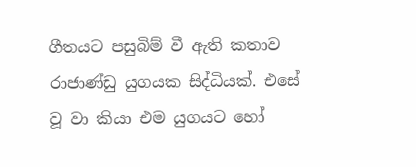ගීතයට පසුබිම් වී ඇති කතාව රාජාණ්ඩු යුගයක සිද්ධියක්. එසේ වූ වා කියා එම යුගයට හෝ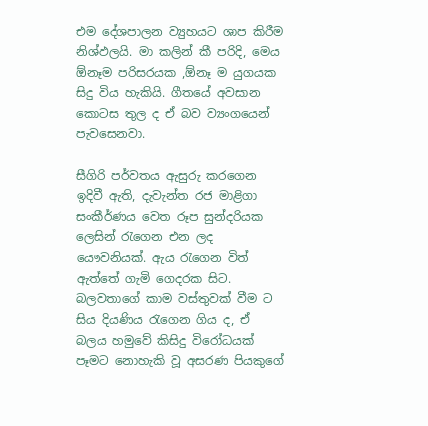එම දේශපාලන ව්‍යුහයට ශාප කිරීම නිශ්ඵලයි. මා කලින් කී පරිදි, මෙය ඕනෑම පරිසරයක ,ඕනෑ ම යුගයක සිදු විය හැකියි. ගීතයේ අවසාන කොටස තුල ද ඒ බව ව්‍යංගයෙන් පැවසෙනවා.

සීගිරි පර්වතය ඇසුරු කරගෙන ඉදිවී ඇති, දැවැන්ත රජ මාළිගා සංකීර්ණය වෙත රූප සුන්දරියක ලෙසින් රැගෙන එන ලද යෞවනියක්. ඇය රැගෙන විත් ඇත්තේ ගැමි ගෙදරක සිට. බලවතාගේ කාම වස්තුවක් වීම ට සිය දියණිය රැගෙන ගිය ද, ඒ බලය හමුවේ කිසිදු විරෝධයක් පෑමට නොහැකි වූ අසරණ පියකුගේ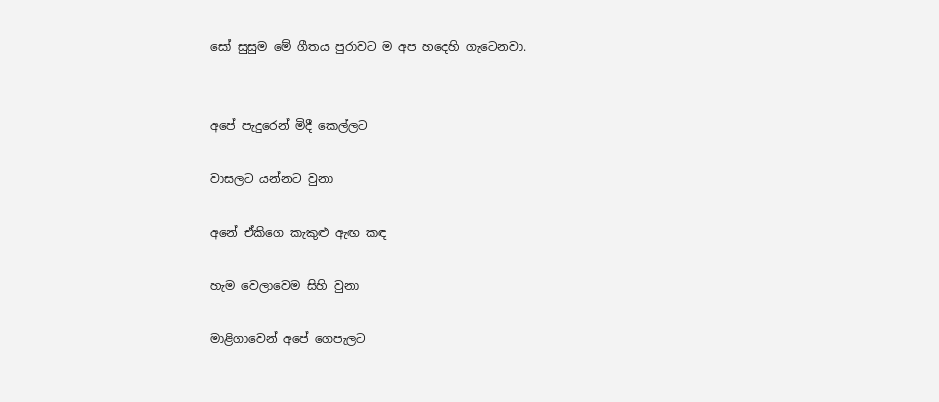සෝ සුසුම මේ ගීතය පුරාවට ම අප හදෙහි ගැටෙනවා.


අපේ පැදුරෙන් මිදී කෙල්ලට

වාසලට යන්නට වුනා

අනේ ඒකිගෙ කැකුළු ඇඟ කඳ

හැම වෙලාවෙම සිහි වුනා

මාළිගාවෙන් අපේ ගෙපැලට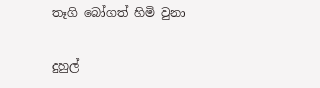තෑගි බෝගත් හිමි වුනා

දුහුල්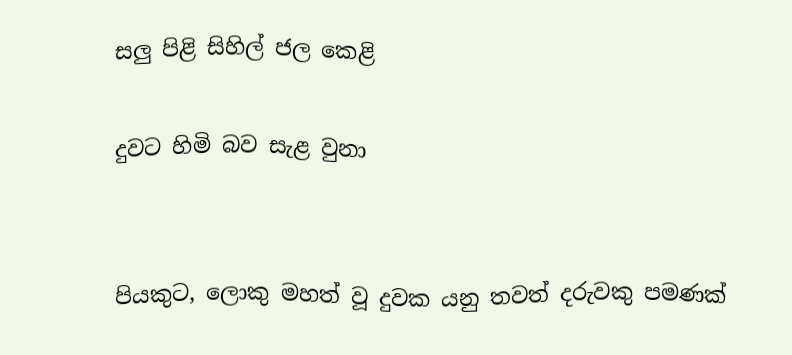සලු පිළි සිහිල් ජල කෙළි

දුවට හිමි බව සැළ වුනා


පියකුට, ලොකු මහත් වූ දුවක යනු තවත් දරුවකු පමණක්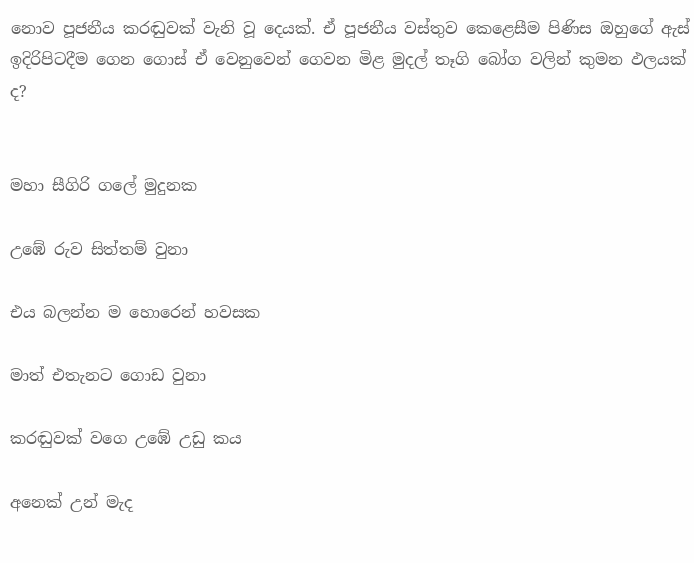නොව පූජනීය කරඬුවක් වැනි වූ දෙයක්. ඒ පූජනීය වස්තුව කෙළෙසීම පිණිස ඔහුගේ ඇස් ඉදිරිපිටදීම ගෙන ගොස් ඒ වෙනුවෙන් ගෙවන මිළ මුදල් තෑගි බෝග වලින් කුමන ඵලයක් ද?


මහා සීගිරි ගලේ මුදුනක

උඹේ රුව සිත්තම් වුනා

එය බලන්න ම හොරෙන් හවසක

මාත් එතැනට ගොඩ වුනා

කරඬුවක් වගෙ උඹේ උඩු කය

අනෙක් උන් මැද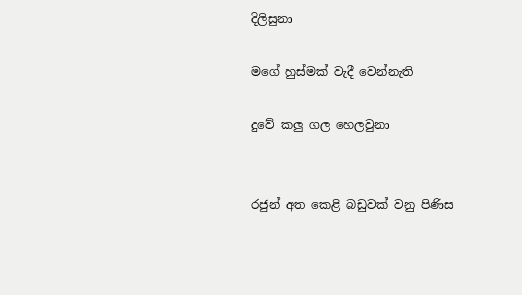දිලිසුනා

මගේ හුස්මක් වැදී වෙන්නැති

දුවේ කලු ගල හෙලවුනා


රජුන් අත කෙළි බඩුවක් වනු පිණිස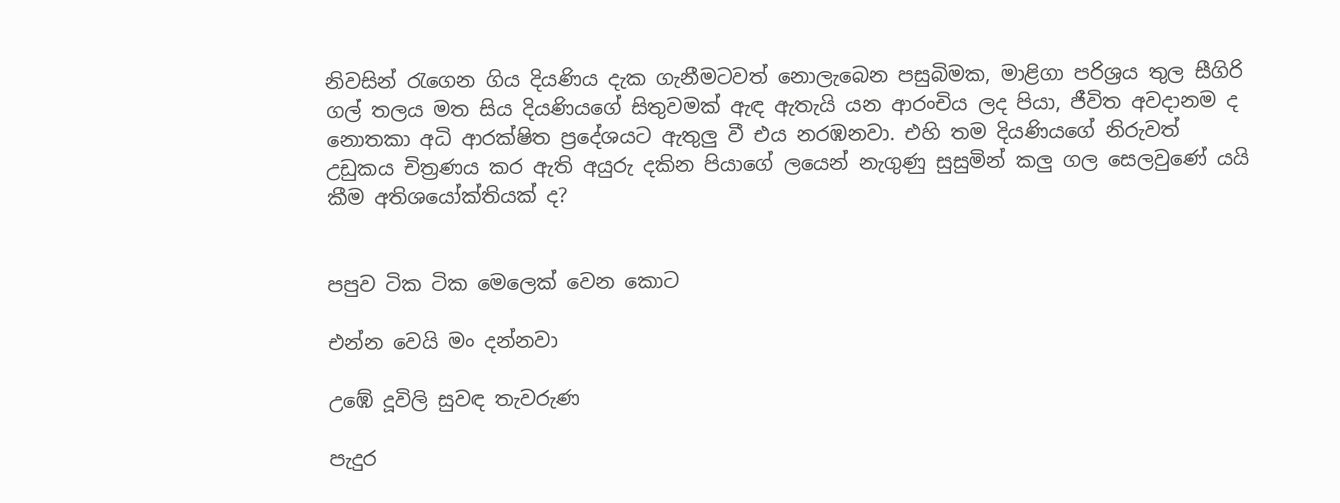නිවසින් රැගෙන ගිය දියණිය දැක ගැනීමටවත් නොලැබෙන පසුබිමක, මාළිගා පරිශ්‍රය තුල සීගිරි ගල් තලය මත සිය දියණියගේ සිතුවමක් ඇඳ ඇතැයි යන ආරංචිය ලද පියා, ජීවිත අවදානම ද නොතකා අධි ආරක්ෂිත ප්‍රදේශයට ඇතුලු වී එය නරඹනවා. එහි තම දියණියගේ නිරුවත් උඩුකය චිත්‍රණය කර ඇති අයුරු දකින පියාගේ ලයෙන් නැගුණු සුසුමින් කලු ගල සෙලවු‍ණේ යයි කීම අතිශයෝක්තියක් ද?


පපුව ටික ටික මෙලෙක් වෙන කොට

එන්න වෙයි මං දන්නවා

උඹේ දූවිලි සුවඳ තැවරුණ

පැදුර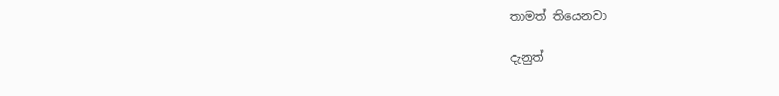තාමත් තියෙනවා

දැනුත්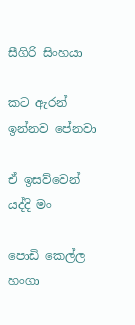සීගිරි සිංහයා

කට ඇරන් ඉන්නව පේනවා

ඒ ඉසව්වෙන් යද්දි මං

පොඩි කෙල්ල හංගා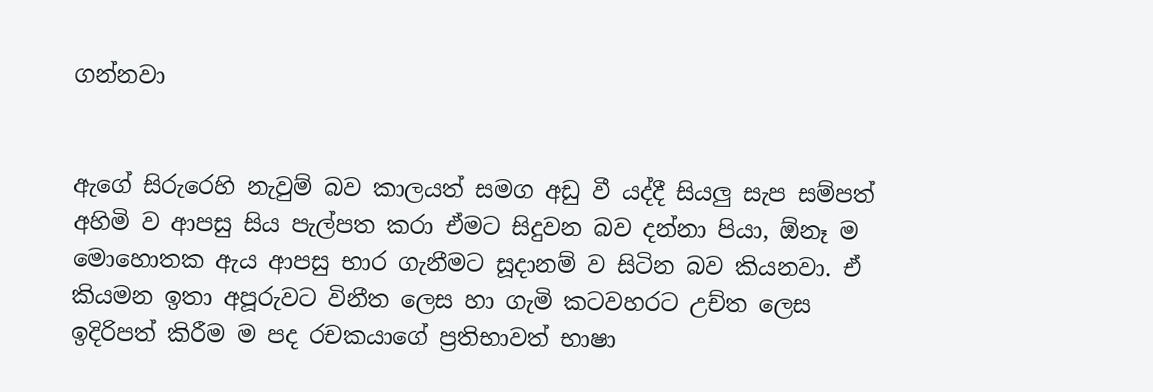ගන්නවා


ඇගේ සිරුරෙහි නැවුම් බව කාලයත් සමග අඩු වී යද්දී සියලු සැප සම්පත් අහිමි ව ආපසු සිය පැල්පත කරා ඒමට සිදුවන බව දන්නා පියා, ඕනෑ ම මොහොතක ඇය ආපසු භාර ගැනීමට සූදානම් ව සිටින බව කියනවා. ඒ කියමන ඉතා අපූරුවට විනීත ලෙස හා ගැමි කටවහරට උච්ත ලෙස ඉදිරිපත් කිරීම ම පද රචකයාගේ ප්‍රතිභාවත් භාෂා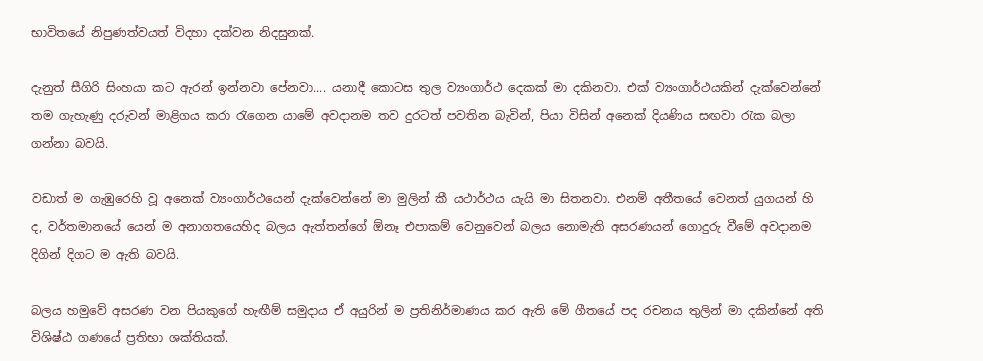භාවිතයේ නිපුණත්වයත් විදහා දක්වන නිදසුනක්.

දැනුත් සීගිරි සිංහයා කට ඇරන් ඉන්නවා පේනවා.... යනාදී කොටස තුල ව්‍යංගාර්ථ දෙකක් මා දකිනවා. එක් ව්‍යංගාර්ථයකින් දැක්වෙන්නේ තම ගැහැණු දරුවන් මාළිගය කරා රැගෙන යාමේ අවදානම තව දුරටත් පවතින බැවින්, පියා විසින් අනෙක් දියණිය සඟවා රැක බලා ගන්නා බවයි.

වඩාත් ම ගැඹුරෙහි වූ අනෙක් ව්‍යංගාර්ථයෙන් දැක්වෙන්නේ මා මුලින් කී යථාර්ථය යැයි මා සිතනවා. එනම් අතීතයේ වෙනත් යුගයන් හි ද, වර්තමානයේ යෙන් ම අනාගතයෙහිද බලය ඇත්තන්ගේ ඕනෑ එපාකම් වෙනුවෙන් බලය නොමැති අසරණයන් ගොදුරු වීමේ අවදානම දිගින් දිගට ම ඇති බවයි.

බලය හමුවේ අසරණ වන පියකුගේ හැඟීම් සමුදාය ඒ අයුරින් ම ප්‍රතිනිර්මාණය කර ඇති මේ ගීතයේ පද රචනය තුලින් මා දකින්නේ අති විශිෂ්ඨ ගණයේ ප්‍රතිභා ශක්තියක්.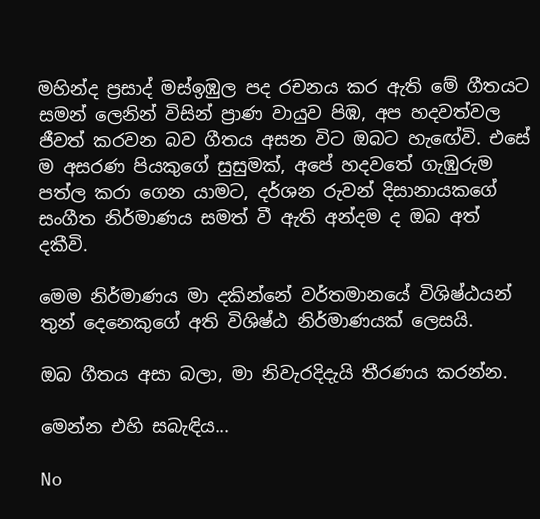මහින්ද ප්‍රසාද් මස්ඉඹුල පද රචනය කර ඇති ‍මේ ගීතයට සමන් ලෙනින් විසින් ප්‍රාණ වායුව පිඹ, අප හදවත්වල ජීවත් කරවන බව ගීතය අසන විට ඔබට හැඟේවි. එසේ ම අසරණ පියකුගේ සුසුමක්, අපේ හදවතේ ගැඹුරුම පත්ල කරා ගෙන යාමට, දර්ශන රුවන් දිසානායකගේ සංගීත නිර්මාණය සමත් වී ඇති අන්දම ද ඔබ අත් දකීවි.

මෙම නිර්මාණය මා දකින්නේ වර්තමානයේ විශිෂ්ඨයන් තුන් දෙනෙකුගේ අති විශිෂ්ඨ නිර්මාණයක් ලෙසයි.

ඔබ ගීතය අසා බලා, මා නිවැරදිදැයි තීරණය කරන්න.

මෙන්න එහි සබැඳිය...

No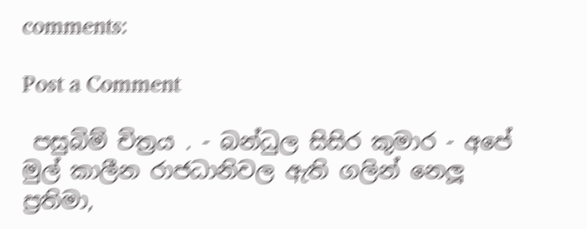comments:

Post a Comment

 පසුබිම් චිත්‍රය . - බන්ධුල සිසිර කුමාර - අපේ මුල් කාලීන රාජධානිවල ඇති ගලින් නෙලූ ප්‍රතිමා,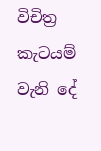විචිත්‍ර කැටයම් වැනි දේ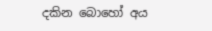දකින බොහෝ අය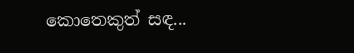කොතෙකුත් සඳ...